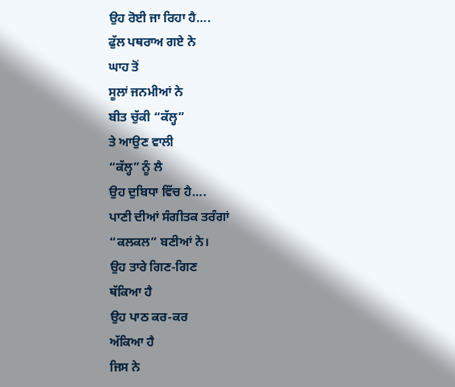ਉਹ ਰੋਈ ਜਾ ਰਿਹਾ ਹੈ….
ਫੁੱਲ ਪਥਰਾਅ ਗਏ ਨੇ
ਘਾਹ ਤੋਂ
ਸੂਲਾਂ ਜਨਮੀਆਂ ਨੇ
ਬੀਤ ਚੁੱਕੀ “ਕੱਲ੍ਹ”
ਤੇ ਆਉਣ ਵਾਲੀ
“ਕੱਲ੍ਹ” ਨੂੰ ਲੈ
ਉਹ ਦੁਬਿਧਾ ਵਿੱਚ ਹੈ….
ਪਾਣੀ ਦੀਆਂ ਸੰਗੀਤਕ ਤਰੰਗਾਂ
“ਕਲਕਲ” ਬਣੀਆਂ ਨੇ।
ਉਹ ਤਾਰੇ ਗਿਣ-ਗਿਣ
ਥੱਕਿਆ ਹੈ
ਉਹ ਪਾਠ ਕਰ-ਕਰ
ਅੱਕਿਆ ਹੈ
ਜਿਸ ਨੇ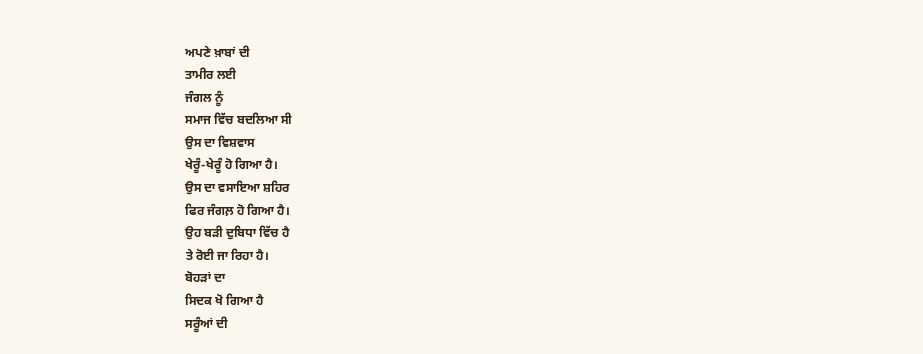ਅਪਣੇ ਖ਼ਾਬਾਂ ਦੀ
ਤਾਮੀਰ ਲਈ
ਜੰਗਲ ਨੂੰ
ਸਮਾਜ ਵਿੱਚ ਬਦਲਿਆ ਸੀ
ਉਸ ਦਾ ਵਿਸ਼ਵਾਸ
ਖੇਰੂੰ-ਖੇਰੂੰ ਹੋ ਗਿਆ ਹੈ।
ਉਸ ਦਾ ਵਸਾਇਆ ਸ਼ਹਿਰ
ਫਿਰ ਜੰਗਲ਼ ਹੋ ਗਿਆ ਹੈ।
ਉਹ ਬੜੀ ਦੁਬਿਧਾ ਵਿੱਚ ਹੈ
ਤੇ ਰੋਈ ਜਾ ਰਿਹਾ ਹੈ।
ਬੋਹੜਾਂ ਦਾ
ਸਿਦਕ ਖੋ ਗਿਆ ਹੈ
ਸਰੂੰਆਂ ਦੀ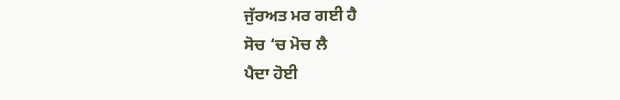ਜੁੱਰਅਤ ਮਰ ਗਈ ਹੈ
ਸੋਚ ‘ਚ ਮੋਚ ਲੈ
ਪੈਦਾ ਹੋਈ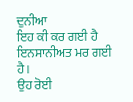ਦੁਨੀਆ
ਇਹ ਕੀ ਕਰ ਗਈ ਹੈ
ਇਨਸਾਨੀਅਤ ਮਰ ਗਈ ਹੈ।
ਉਹ ਰੋਈ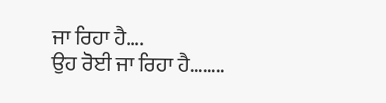ਜਾ ਰਿਹਾ ਹੈ….
ਉਹ ਰੋਈ ਜਾ ਰਿਹਾ ਹੈ……..